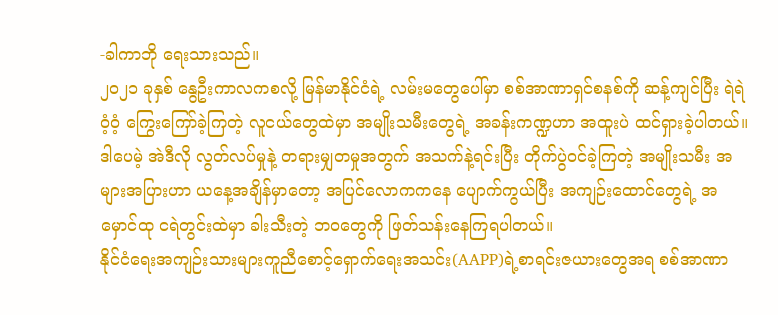-ခါကာဘို ရေးသားသည်။
၂၀၂၁ ခုနှစ် နွေဦးကာလကစလို့ မြန်မာနိုင်ငံရဲ့ လမ်းမတွေပေါ်မှာ စစ်အာဏာရှင်စနစ်ကို ဆန့်ကျင်ပြီး ရဲရဲဝံ့ဝံ့ ကြွေးကြော်ခဲ့ကြတဲ့ လူငယ်တွေထဲမှာ အမျိုးသမီးတွေရဲ့ အခန်းကဏ္ဍဟာ အထူးပဲ ထင်ရှားခဲ့ပါတယ်။
ဒါပေမဲ့ အဲဒီလို လွတ်လပ်မှုနဲ့ တရားမျှတမှုအတွက် အသက်နဲ့ရင်းပြီး တိုက်ပွဲဝင်ခဲ့ကြတဲ့ အမျိုးသမီး အများအပြားဟာ ယနေ့အချိန်မှာတော့ အပြင်လောကကနေ ပျောက်ကွယ်ပြီး အကျဉ်းထောင်တွေရဲ့ အမှောင်ထု ငရဲတွင်းထဲမှာ ခါးသီးတဲ့ ဘဝတွေကို ဖြတ်သန်းနေကြရပါတယ်။
နိုင်ငံရေးအကျဉ်းသားများကူညီစောင့်ရှောက်ရေးအသင်း(AAPP)ရဲ့စာရင်းဇယားတွေအရ စစ်အာဏာ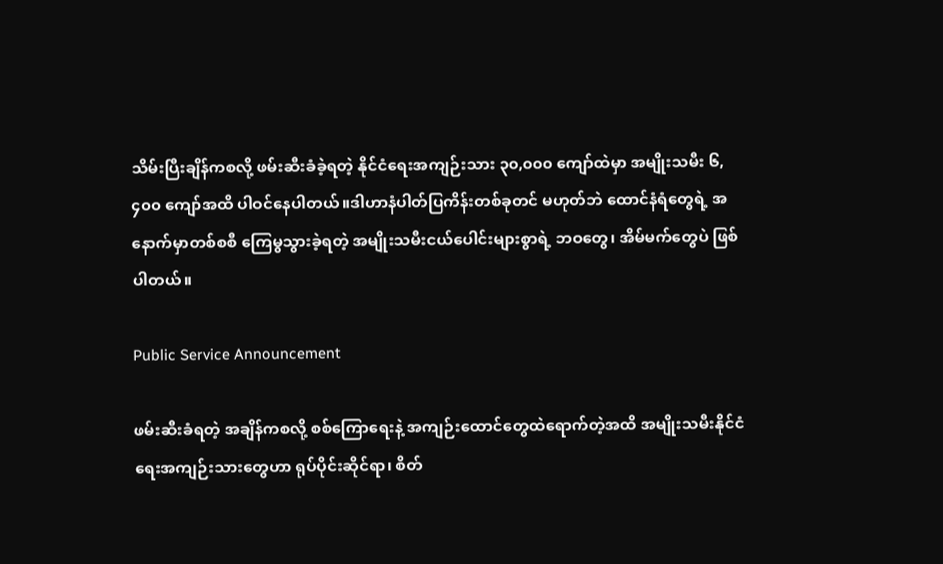သိမ်းပြီးချိန်ကစလို့ ဖမ်းဆီးခံခဲ့ရတဲ့ နိုင်ငံရေးအကျဉ်းသား ၃၀,၀၀၀ ကျော်ထဲမှာ အမျိုးသမီး ၆,၄၀၀ ကျော်အထိ ပါဝင်နေပါတယ်။ဒါဟာနံပါတ်ပြကိန်းတစ်ခုတင် မဟုတ်ဘဲ ထောင်နံရံတွေရဲ့ အနောက်မှာတစ်စစီ ကြေမွသွားခဲ့ရတဲ့ အမျိုးသမီးငယ်ပေါင်းများစွာရဲ့ ဘဝတွေ၊ အိမ်မက်တွေပဲ ဖြစ်ပါတယ်။

Public Service Announcement

ဖမ်းဆီးခံရတဲ့ အချိန်ကစလို့ စစ်ကြောရေးနဲ့ အကျဉ်းထောင်တွေထဲရောက်တဲ့အထိ အမျိုးသမီးနိုင်ငံရေးအကျဉ်းသားတွေဟာ ရုပ်ပိုင်းဆိုင်ရာ၊ စိတ်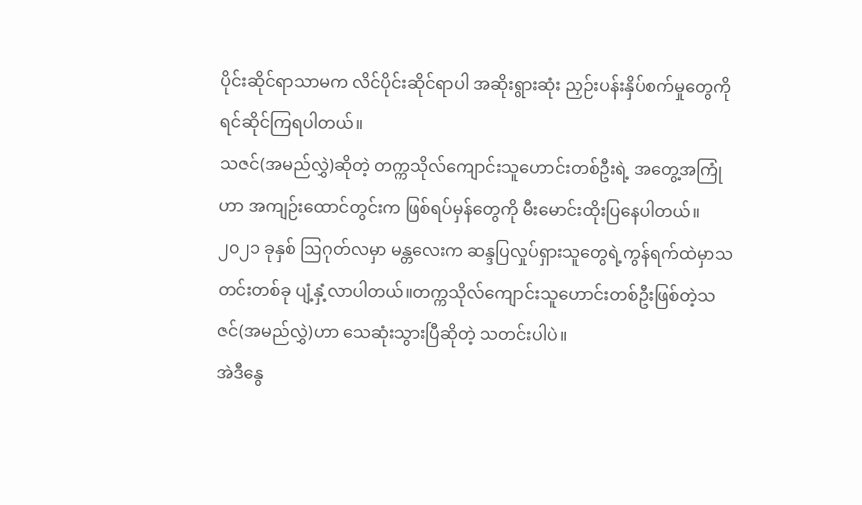ပိုင်းဆိုင်ရာသာမက လိင်ပိုင်းဆိုင်ရာပါ အဆိုးရွားဆုံး ညှဉ်းပန်းနှိပ်စက်မှုတွေကို ရင်ဆိုင်ကြရပါတယ်။
သဇင်(အမည်လွှဲ)ဆိုတဲ့ တက္ကသိုလ်ကျောင်းသူဟောင်းတစ်ဦးရဲ့ အတွေ့အကြုံဟာ အကျဉ်းထောင်တွင်းက ဖြစ်ရပ်မှန်တွေကို မီးမောင်းထိုးပြနေပါတယ်။
၂၀၂၁ ခုနှစ် ဩဂုတ်လမှာ မန္တလေးက ဆန္ဒပြလှုပ်ရှားသူတွေရဲ့ကွန်ရက်ထဲမှာသတင်းတစ်ခု ပျံ့နှံ့လာပါတယ်။တက္ကသိုလ်ကျောင်းသူဟောင်းတစ်ဦးဖြစ်တဲ့သဇင်(အမည်လွှဲ)ဟာ သေဆုံးသွားပြီဆိုတဲ့ သတင်းပါပဲ။
အဲဒီနွေ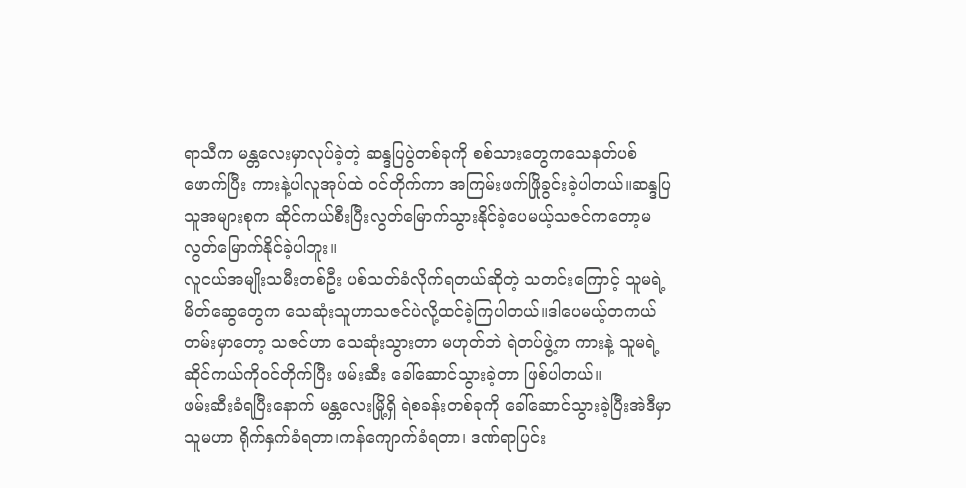ရာသီက မန္တလေးမှာလုပ်ခဲ့တဲ့ ဆန္ဒပြပွဲတစ်ခုကို စစ်သားတွေကသေနတ်ပစ်ဖောက်ပြီး ကားနဲ့ပါလူအုပ်ထဲ ဝင်တိုက်ကာ အကြမ်းဖက်ဖြိုခွင်းခဲ့ပါတယ်။ဆန္ဒပြသူအများစုက ဆိုင်ကယ်စီးပြီးလွတ်မြောက်သွားနိုင်ခဲ့ပေမယ့်သဇင်ကတော့မလွတ်မြောက်နိုင်ခဲ့ပါဘူး။
လူငယ်အမျိုးသမီးတစ်ဦး ပစ်သတ်ခံလိုက်ရတယ်ဆိုတဲ့ သတင်းကြောင့် သူမရဲ့ မိတ်ဆွေတွေက သေဆုံးသူဟာသဇင်ပဲလို့ထင်ခဲ့ကြပါတယ်။ဒါပေမယ့်တကယ်တမ်းမှာတော့ သဇင်ဟာ သေဆုံးသွားတာ မဟုတ်ဘဲ ရဲတပ်ဖွဲ့က ကားနဲ့ သူမရဲ့ဆိုင်ကယ်ကိုဝင်တိုက်ပြီး ဖမ်းဆီး ခေါ်ဆောင်သွားခဲ့တာ ဖြစ်ပါတယ်။
ဖမ်းဆီးခံရပြီးနောက် မန္တလေးမြို့ရှိ ရဲစခန်းတစ်ခုကို ခေါ်ဆောင်သွားခဲ့ပြီးအဲဒီမှာသူမဟာ ရိုက်နှက်ခံရတာ၊ကန်ကျောက်ခံရတာ၊ ဒဏ်ရာပြင်း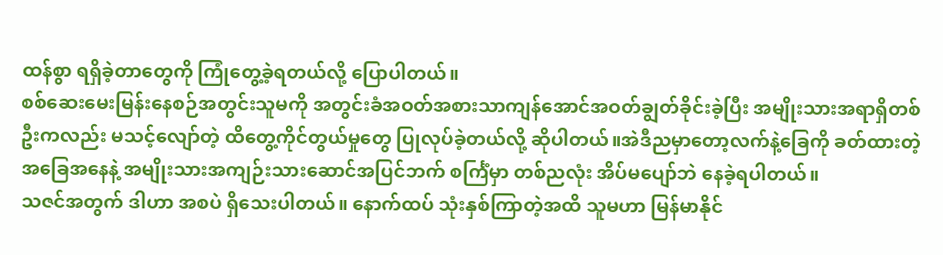ထန်စွာ ရရှိခဲ့တာတွေကို ကြုံတွေ့ခဲ့ရတယ်လို့ ပြောပါတယ်။
စစ်ဆေးမေးမြန်းနေစဉ်အတွင်းသူမကို အတွင်းခံအဝတ်အစားသာကျန်အောင်အဝတ်ချွတ်ခိုင်းခဲ့ပြီး အမျိုးသားအရာရှိတစ်ဦးကလည်း မသင့်လျော်တဲ့ ထိတွေ့ကိုင်တွယ်မှုတွေ ပြုလုပ်ခဲ့တယ်လို့ ဆိုပါတယ်။အဲဒီညမှာတော့လက်နဲ့ခြေကို ခတ်ထားတဲ့အခြေအနေနဲ့ အမျိုးသားအကျဉ်းသားဆောင်အပြင်ဘက် စင်္ကြံမှာ တစ်ညလုံး အိပ်မပျော်ဘဲ နေခဲ့ရပါတယ်။
သဇင်အတွက် ဒါဟာ အစပဲ ရှိသေးပါတယ်။ နောက်ထပ် သုံးနှစ်ကြာတဲ့အထိ သူမဟာ မြန်မာနိုင်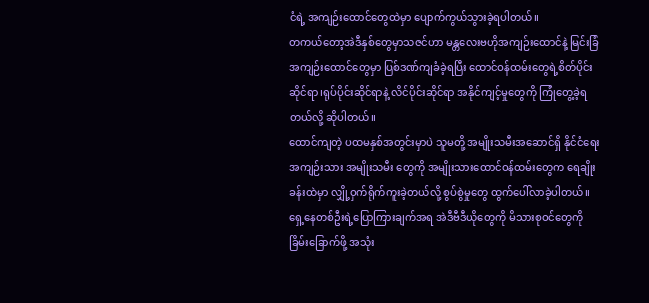ငံရဲ့ အကျဉ်းထောင်တွေထဲမှာ ပျောက်ကွယ်သွားခဲ့ရပါတယ်။
တကယ်တော့အဲဒီနှစ်တွေမှာသဇင်ဟာ မန္တလေးဗဟိုအကျဉ်းထောင်နဲ့ မြင်းခြံအကျဉ်းထောင်တွေမှာ ပြစ်ဒဏ်ကျခံခဲ့ရပြီး ထောင်ဝန်ထမ်းတွေရဲ့စိတ်ပိုင်းဆိုင်ရာ၊ရုပ်ပိုင်းဆိုင်ရာနဲ့ လိင်ပိုင်းဆိုင်ရာ အနိုင်ကျင့်မှုတွေကို ကြုံတွေ့ခဲ့ရတယ်လို့ ဆိုပါတယ်။
ထောင်ကျတဲ့ ပထမနှစ်အတွင်းမှာပဲ သူမတို့ အမျိုးသမီးအဆောင်ရှိ နိုင်ငံရေးအကျဉ်းသား အမျိုးသမီး တွေကို အမျိုးသားထောင်ဝန်ထမ်းတွေက ရေချိုးခန်းထဲမှာ လျှို့ဝှက်ရိုက်ကူးခဲ့တယ်လို့ စွပ်စွဲမှုတွေ ထွက်ပေါ်လာခဲ့ပါတယ်။ရှေ့နေတစ်ဦးရဲ့ပြောကြားချက်အရ အဲဒီဗီဒီယိုတွေကို မိသားစုဝင်တွေကို ခြိမ်းခြောက်ဖို့ အသုံး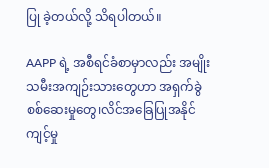ပြု ခဲ့တယ်လို့ သိရပါတယ်။

AAPP ရဲ့ အစီရင်ခံစာမှာလည်း အမျိုးသမီးအကျဉ်းသားတွေဟာ အရှက်ခွဲ စစ်ဆေးမှုတွေ၊လိင်အခြေပြုအနိုင်ကျင့်မှု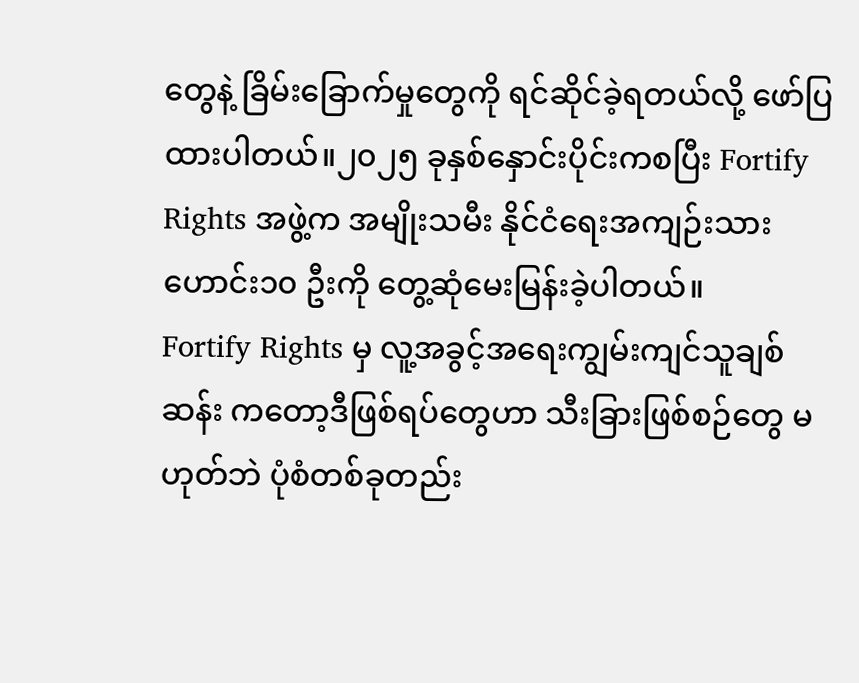တွေနဲ့ ခြိမ်းခြောက်မှုတွေကို ရင်ဆိုင်ခဲ့ရတယ်လို့ ဖော်ပြထားပါတယ်။၂၀၂၅ ခုနှစ်နှောင်းပိုင်းကစပြီး Fortify Rights အဖွဲ့က အမျိုးသမီး နိုင်ငံရေးအကျဉ်းသားဟောင်း၁၀ ဦးကို တွေ့ဆုံမေးမြန်းခဲ့ပါတယ်။
Fortify Rights မှ လူ့အခွင့်အရေးကျွမ်းကျင်သူချစ်ဆန်း ကတော့ဒီဖြစ်ရပ်တွေဟာ သီးခြားဖြစ်စဉ်တွေ မဟုတ်ဘဲ ပုံစံတစ်ခုတည်း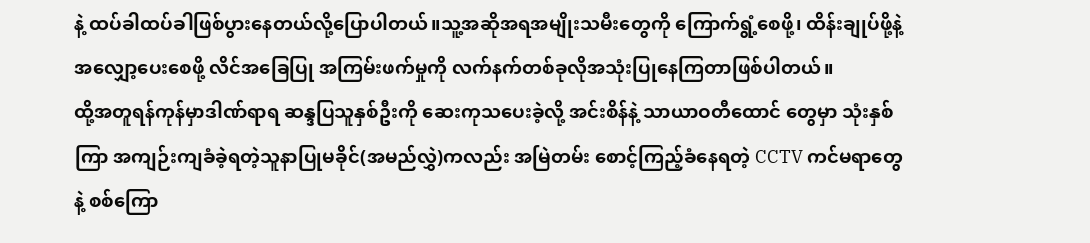နဲ့ ထပ်ခါထပ်ခါဖြစ်ပွားနေတယ်လို့ပြောပါတယ်။သူ့အဆိုအရအမျိုးသမီးတွေကို ကြောက်ရွံ့စေဖို့၊ ထိန်းချုပ်ဖို့နဲ့ အလျှော့ပေးစေဖို့ လိင်အခြေပြု အကြမ်းဖက်မှုကို လက်နက်တစ်ခုလိုအသုံးပြုနေကြတာဖြစ်ပါတယ်။
ထို့အတူရန်ကုန်မှာဒါဏ်ရာရ ဆန္ဒပြသူနှစ်ဦးကို ဆေးကုသပေးခဲ့လို့ အင်းစိန်နဲ့ သာယာဝတီထောင် တွေမှာ သုံးနှစ်ကြာ အကျဉ်းကျခံခဲ့ရတဲ့သူနာပြုမခိုင်(အမည်လွှဲ)ကလည်း အမြဲတမ်း စောင့်ကြည့်ခံနေရတဲ့ CCTV ကင်မရာတွေနဲ့ စစ်ကြော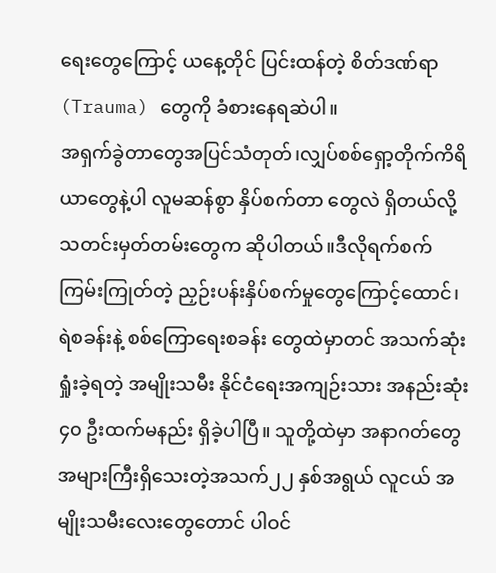ရေးတွေကြောင့် ယနေ့တိုင် ပြင်းထန်တဲ့ စိတ်ဒဏ်ရာ (Trauma) တွေကို ခံစားနေရဆဲပါ။
အရှက်ခွဲတာတွေအပြင်သံတုတ်၊လျှပ်စစ်ရှော့တိုက်ကိရိယာတွေနဲ့ပါ လူမဆန်စွာ နှိပ်စက်တာ တွေလဲ ရှိတယ်လို့ သတင်းမှတ်တမ်းတွေက ဆိုပါတယ်။ဒီလိုရက်စက်ကြမ်းကြုတ်တဲ့ ညှဉ်းပန်းနှိပ်စက်မှုတွေကြောင့်ထောင်၊ ရဲစခန်းနဲ့ စစ်ကြောရေးစခန်း တွေထဲမှာတင် အသက်ဆုံးရှုံးခဲ့ရတဲ့ အမျိုးသမီး နိုင်ငံရေးအကျဉ်းသား အနည်းဆုံး ၄၀ ဦးထက်မနည်း ရှိခဲ့ပါပြီ။ သူတို့ထဲမှာ အနာဂတ်တွေ အများကြီးရှိသေးတဲ့အသက်၂၂ နှစ်အရွယ် လူငယ် အမျိုးသမီးလေးတွေတောင် ပါဝင်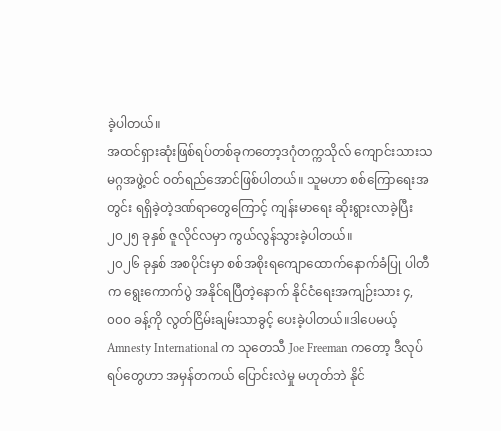ခဲ့ပါတယ်။
အထင်ရှားဆုံးဖြစ်ရပ်တစ်ခုကတော့ဒဂုံတက္ကသိုလ် ကျောင်းသားသမဂ္ဂအဖွဲ့ဝင် ဝတ်ရည်အောင်ဖြစ်ပါတယ်။ သူမဟာ စစ်ကြောရေးအတွင်း ရရှိခဲ့တဲ့ဒဏ်ရာတွေကြောင့် ကျန်းမာရေး ဆိုးရွားလာခဲ့ပြီး ၂၀၂၅ ခုနှစ် ဇူလိုင်လမှာ ကွယ်လွန်သွားခဲ့ပါတယ်။
၂၀၂၆ ခုနှစ် အစပိုင်းမှာ စစ်အစိုးရကျောထောက်နောက်ခံပြု ပါတီက ရွေးကောက်ပွဲ အနိုင်ရပြီတဲ့နောက် နိုင်ငံရေးအကျဉ်းသား ၄,၀၀၀ ခန့်ကို လွတ်ငြိမ်းချမ်းသာခွင့် ပေးခဲ့ပါတယ်။ဒါပေမယ့် Amnesty International က သုတေသီ Joe Freeman ကတော့ ဒီလုပ်ရပ်တွေဟာ အမှန်တကယ် ပြောင်းလဲမှု မဟုတ်ဘဲ နိုင်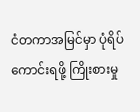ငံတကာအမြင်မှာ ပုံရိပ်ကောင်းရဖို့ ကြိုးစားမှု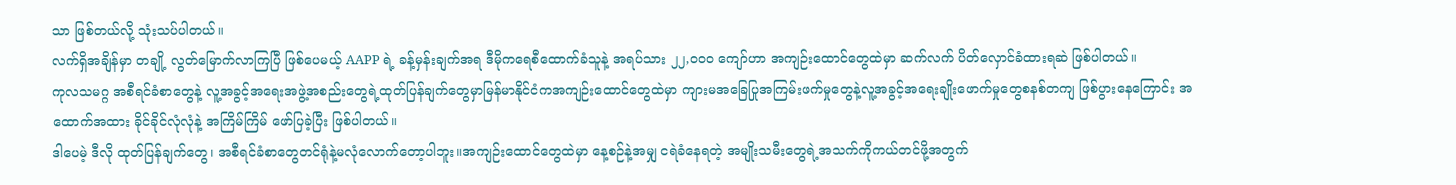သာ ဖြစ်တယ်လို့ သုံးသပ်ပါတယ်။
လက်ရှိအချိန်မှာ တချို့ လွတ်မြောက်လာကြပြီ ဖြစ်ပေမယ့် AAPP ရဲ့ ခန့်မှန်းချက်အရ ဒီမိုကရေစီထောက်ခံသူနဲ့ အရပ်သား ၂၂,၀၀၀ ကျော်ဟာ အကျဉ်းထောင်တွေထဲမှာ ဆက်လက် ပိတ်လှောင်ခံထားရဆဲ ဖြစ်ပါတယ်။
ကုလသမဂ္ဂ အစီရင်ခံစာတွေနဲ့ လူ့အခွင့်အရေးအဖွဲ့အစည်းတွေရဲ့ထုတ်ပြန်ချက်တွေမှာမြန်မာနိုင်ငံကအကျဉ်းထောင်တွေထဲမှာ ကျားမအခြေပြုအကြမ်းဖက်မှုတွေနဲ့လူ့အခွင့်အရေးချိုးဖောက်မှုတွေစနစ်တကျ ဖြစ်ပွားနေကြောင်း အထောက်အထား ခိုင်ခိုင်လုံလုံနဲ့ အကြိမ်ကြိမ် ဖော်ပြခဲ့ပြီး ဖြစ်ပါတယ်။
ဒါပေမဲ့ ဒီလို ထုတ်ပြန်ချက်တွေ၊ အစီရင်ခံစာတွေတင်ရုံနဲ့မလုံလောက်တော့ပါဘူး။အကျဉ်းထောင်တွေထဲမှာ နေ့စဉ်နဲ့အမျှ ငရဲခံနေရတဲ့ အမျိုးသမီးတွေရဲ့အသက်ကိုကယ်တင်ဖို့အတွက်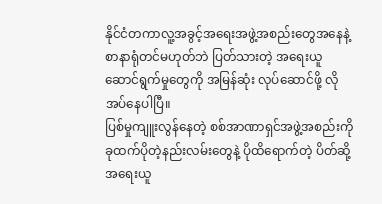နိုင်ငံတကာလူ့အခွင့်အရေးအဖွဲ့အစည်းတွေအနေနဲ့ စာနာရုံတင်မဟုတ်ဘဲ ပြတ်သားတဲ့ အရေးယူ ဆောင်ရွက်မှုတွေကို အမြန်ဆုံး လုပ်ဆောင်ဖို့ လိုအပ်နေပါပြီ။
ပြစ်မှုကျူးလွန်နေတဲ့ စစ်အာဏာရှင်အဖွဲ့အစည်းကို ခုထက်ပိုတဲ့နည်းလမ်းတွေနဲ့ ပိုထိရောက်တဲ့ ပိတ်ဆို့အရေးယူ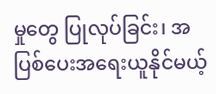မှုတွေ ပြုလုပ်ခြင်း၊ အပြစ်ပေးအရေးယူနိုင်မယ့်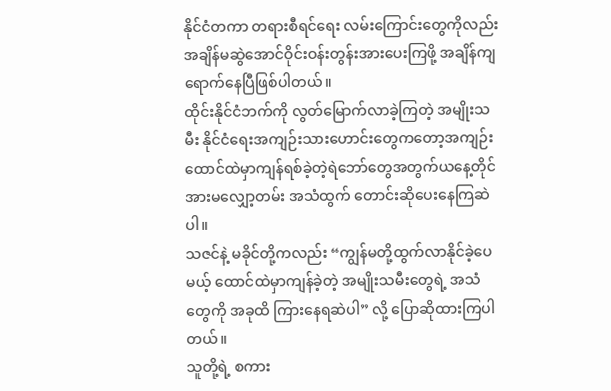နိုင်ငံတကာ တရားစီရင်ရေး လမ်းကြောင်းတွေကိုလည်းအချိန်မဆွဲအောင်ဝိုင်းဝန်းတွန်းအားပေးကြဖို့ အချိန်ကျရောက်နေပြီဖြစ်ပါတယ်။
ထိုင်းနိုင်ငံဘက်ကို လွတ်မြောက်လာခဲ့ကြတဲ့ အမျိုးသမီး နိုင်ငံရေးအကျဉ်းသားဟောင်းတွေကတော့အကျဉ်းထောင်ထဲမှာကျန်ရစ်ခဲ့တဲ့ရဲဘော်တွေအတွက်ယနေ့တိုင်အားမလျှော့တမ်း အသံထွက် တောင်းဆိုပေးနေကြဆဲပါ။
သဇင်နဲ့ မခိုင်တို့ကလည်း “ကျွန်မတို့ထွက်လာနိုင်ခဲ့ပေမယ့် ထောင်ထဲမှာကျန်ခဲ့တဲ့ အမျိုးသမီးတွေရဲ့ အသံတွေကို အခုထိ ကြားနေရဆဲပါ” လို့ ပြောဆိုထားကြပါတယ်။
သူတို့ရဲ့ စကား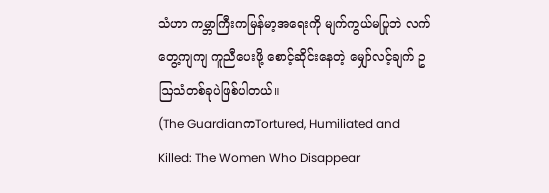သံဟာ ကမ္ဘာကြီးကမြန်မာ့အရေးကို မျက်ကွယ်မပြုဘဲ လက်တွေ့ကျကျ ကူညီပေးဖို့ စောင့်ဆိုင်းနေတဲ့ မျှော်လင့်ချက် ဥဩသံတစ်ခုပဲဖြစ်ပါတယ်။
(The GuardianကTortured, Humiliated and Killed: The Women Who Disappear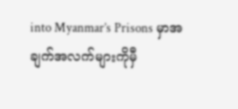into Myanmar’s Prisons မှာအချက်အလက်များကိုမှီ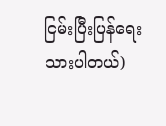ငြမ်းပြီးပြန်ရေးသားပါတယ်)